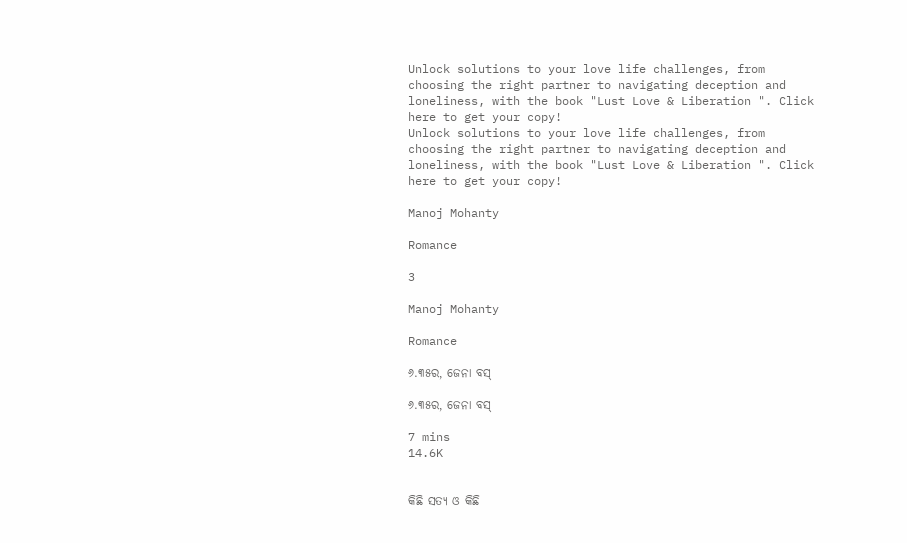Unlock solutions to your love life challenges, from choosing the right partner to navigating deception and loneliness, with the book "Lust Love & Liberation ". Click here to get your copy!
Unlock solutions to your love life challenges, from choosing the right partner to navigating deception and loneliness, with the book "Lust Love & Liberation ". Click here to get your copy!

Manoj Mohanty

Romance

3

Manoj Mohanty

Romance

୬.୩୫ର, ଜେନା ବସ୍

୬.୩୫ର, ଜେନା ବସ୍

7 mins
14.6K


କିଛି ସତ୍ୟ ଓ କିଛି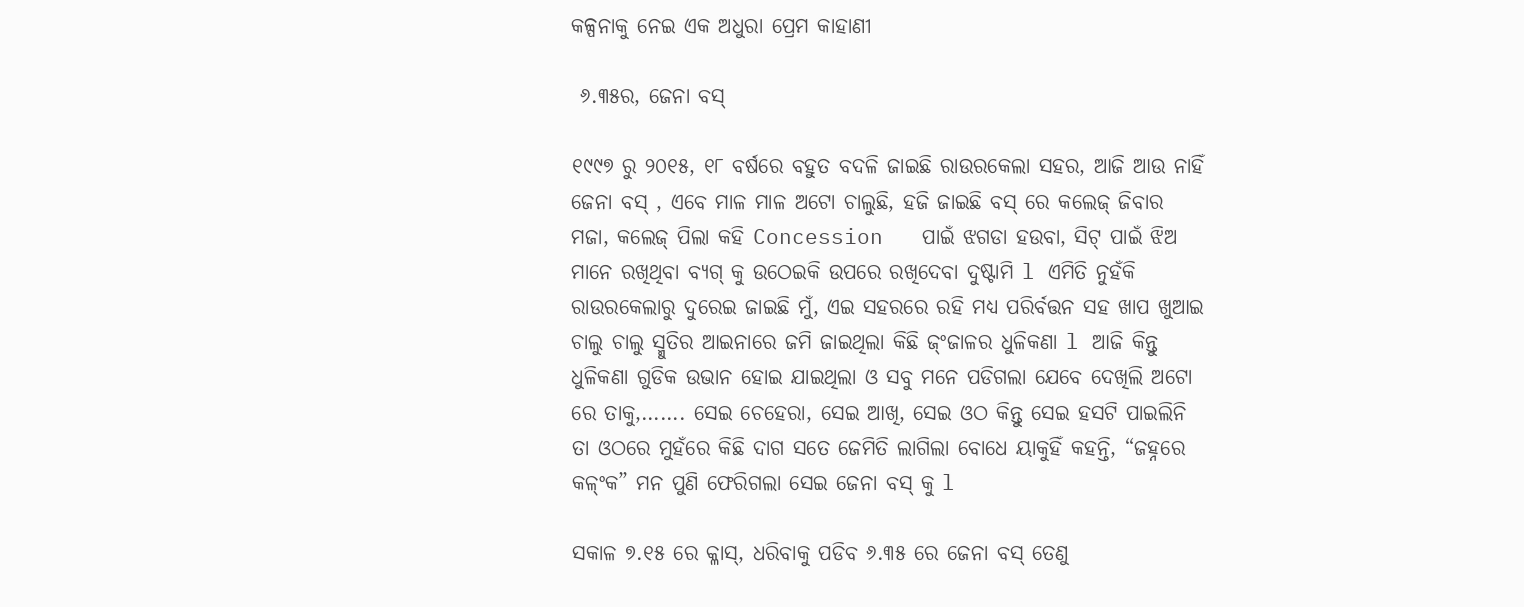କଳ୍ପନାକୁ ନେଇ ଏକ ଅଧୁରା ପ୍ରେମ କାହାଣୀ

 ୬.୩୫ର, ଜେନା ବସ୍

୧୯୯୭ ରୁ ୨୦୧୫, ୧୮ ବର୍ଷରେ ବହୁତ ବଦଳି ଜାଇଛି ରାଉରକେଲା ସହର, ଆଜି ଆଉ ନାହିଁ ଜେନା ବସ୍ , ଏବେ ମାଳ ମାଳ ଅଟୋ ଚାଲୁଛି, ହଜି ଜାଇଛି ବସ୍ ରେ କଲେଜ୍ ଜିବାର ମଜା, କଲେଜ୍ ପିଲା କହି Concession   ପାଇଁ ଝଗଡା ହଉବା, ସିଟ୍ ପାଇଁ ଝିଅ ମାନେ ରଖିଥିବା ବ୍ୟଗ୍ କୁ ଉଠେଇକି ଉପରେ ରଖିଦେବା ଦୁଷ୍ଟାମି l ଏମିତି ନୁହଁକି ରାଉରକେଲାରୁ ଦୁରେଇ ଜାଇଛି ମୁଁ, ଏଇ ସହରରେ ରହି ମଧ୍ୟ ପରିର୍ବତ୍ତନ ସହ ଖାପ ଖୁଆଇ ଚାଲୁ ଚାଲୁ ସ୍ମୁତିର ଆଇନାରେ ଜମି ଜାଇଥିଲା କିଛି ଜ୍ଂଜାଳର ଧୁଳିକଣା l ଆଜି କିନ୍ତୁ ଧୁଳିକଣା ଗୁଡିକ ଉଭାନ ହୋଇ ଯାଇଥିଲା ଓ ସବୁ ମନେ ପଡିଗଲା ଯେବେ ଦେଖିଲି ଅଟୋ ରେ ତାକୁ,……. ସେଇ ଚେହେରା, ସେଇ ଆଖି, ସେଇ ଓଠ କିନ୍ତୁ ସେଇ ହସଟି ପାଇଲିନି ତା ଓଠରେ ମୁହଁରେ କିଛି ଦାଗ ସତେ ଜେମିତି ଲାଗିଲା ବୋଧେ ୟାକୁହିଁ କହନ୍ତି, “ଜହ୍ନରେ କଳ୍ଂକ” ମନ ପୁଣି ଫେରିଗଲା ସେଇ ଜେନା ବସ୍ କୁ l

ସକାଳ ୭.୧୫ ରେ କ୍ଳାସ୍, ଧରିବାକୁ ପଡିବ ୬.୩୫ ରେ ଜେନା ବସ୍ ତେଣୁ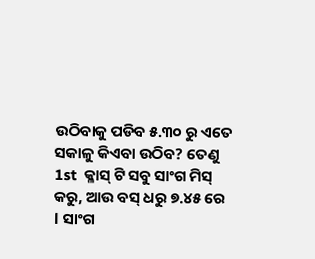ଉଠିବାକୁ ପଡିବ ୫.୩୦ ରୁ ଏତେ ସକାଳୁ କିଏବା ଉଠିବ? ତେଣୁ 1st  କ୍ଳାସ୍ ଟି ସବୁ ସାଂଗ ମିସ୍ କରୁ, ଆଉ ବସ୍ ଧରୁ ୭.୪୫ ରେ l ସାଂଗ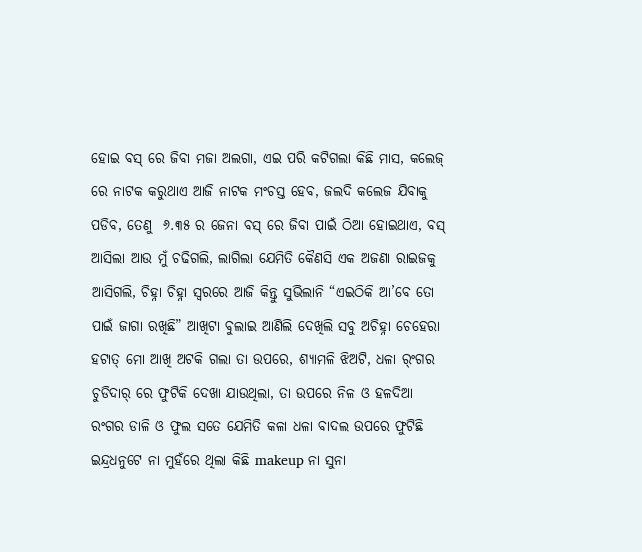ହୋଇ ବସ୍ ରେ ଜିବା ମଜା ଅଲଗା, ଏଇ ପରି କଟିଗଲା କିଛି ମାସ, କଲେଜ୍ ରେ ନାଟକ କରୁଥାଏ ଆଜି ନାଟକ ମଂଚସ୍ତ ହେବ, ଜଲଦି କଲେଜ ଯିବାକୁ ପଡିବ, ତେଣୁ  ୬.୩୫ ର ଜେନା ବସ୍ ରେ ଜିବା ପାଇଁ ଠିଆ ହୋଇଥାଏ, ବସ୍ ଆସିଲା ଆଉ ମୁଁ ଚଢିଗଲି, ଲାଗିଲା ଯେମିତି କୈଣସି ଏକ ଅଜଣା ରାଇଜକୁ ଆସିଗଲି, ଚିହ୍ନା ଚିହ୍ନା ସ୍ୱରରେ ଆଜି କିନ୍ତୁ ସୁଭିଲାନି “ଏଇଠିକି ଆ’ବେ ତୋ ପାଇଁ ଜାଗା ରଖିଛି” ଆଖିଟା ବୁଲାଇ ଆଣିଲି ଦେଖିଲି ସବୁ ଅଚିହ୍ନା ଚେହେରା ହଟାତ୍ ମୋ ଆଖି ଅଟକି ଗଲା ତା ଉପରେ, ଶ୍ୟାମଳି ଝିଅଟି, ଧଳା ର୍ଂଗର ଚୁଡିଦାର୍ ରେ ଫୁଟିକି ଦେଖା ଯାଉଥିଲା, ତା ଉପରେ ନିଳ ଓ ହଳଦିଆ ରଂଗର ଡାଳି ଓ ଫୁଲ ସତେ ଯେମିତି କଳା ଧଳା ବାଦଲ ଉପରେ ଫୁଟିଛି ଇନ୍ଦ୍ରଧନୁଟେ ନା ମୁହଁରେ ଥିଲା କିଛି makeup ନା ସୁନା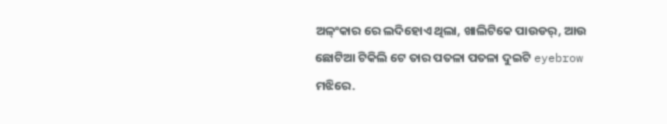ଅଳ୍ଂକାର ରେ ଲଦିହୋଏ ଥିଲା, ଖାଲିଟିକେ ପାଉଡର୍, ଆଉ ଛୋଟିଆ ଟିକିଲି ଟେ ତାର ପତଳା ପତଳା ଦୁଇଟି eyebrow ମଝିରେ.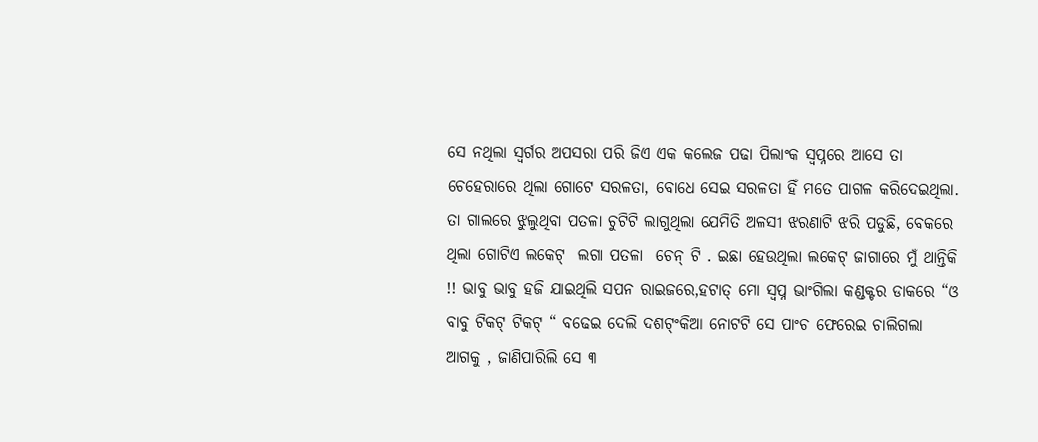ସେ ନଥିଲା ସ୍ୱର୍ଗର ଅପସରା ପରି ଜିଏ ଏକ କଲେଜ ପଢା ପିଲାଂକ ସ୍ୱପ୍ନରେ ଆସେ ତା ଚେହେରାରେ ଥିଲା ଗୋଟେ ସରଳତା, ବୋଧେ ସେଇ ସରଳତା ହିଁ ମତେ ପାଗଳ କରିଦେଇଥିଲା. ତା ଗାଲରେ ଝୁଲୁଥିବା ପତଳା ଚୁଟିଟି ଲାଗୁଥିଲା ଯେମିତି ଅଳସୀ ଝରଣାଟି ଝରି ପଡୁଛି, ବେକରେ ଥିଲା ଗୋଟିଏ ଲକେଟ୍  ଲଗା ପତଳା  ଚେନ୍ ଟି . ଇଛା ହେଉଥିଲା ଲକେଟ୍ ଜାଗାରେ ମୁଁ ଥାନ୍ତିକି !! ଭାବୁ ଭାବୁ ହଜି ଯାଇଥିଲି ସପନ ରାଇଜରେ,ହଟାତ୍ ମୋ ସ୍ୱପ୍ନ ଭାଂଗିଲା କଣ୍ଡକ୍ଟର ଡାକରେ “ଓ ବାବୁ ଟିକଟ୍ ଟିକଟ୍ “ ବଢେଇ ଦେଲି ଦଶଟ୍ଂକିଆ ନୋଟଟି ସେ ପାଂଚ ଫେରେଇ ଚାଲିଗଲା ଆଗକୁ , ଜାଣିପାରିଲି ସେ ୩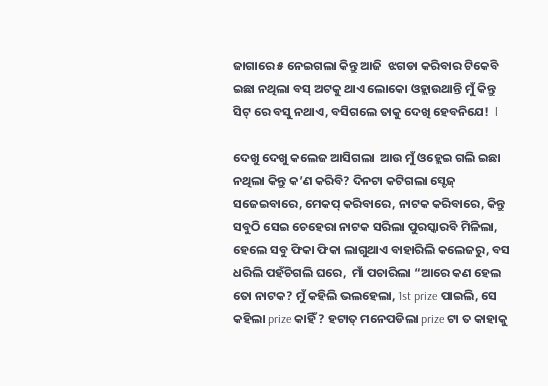ଜାଗାରେ ୫ ନେଇଗଲା କିନ୍ତୁ ଆଜି  ଝଗଡା କରିବାର ଟିକେବି ଇଛା ନଥିଲା ବସ୍ ଅଟକୁ ଥାଏ ଲୋକୋ ଓହ୍ଲାଉଥାନ୍ତି ମୁଁ କିନ୍ତୁ ସିଟ୍ ରେ ବସୁ ନଥାଏ, ବସିଗଲେ ତାକୁ ଦେଖି ହେବନିଯେ!  l

ଦେଖୁ ଦେଖୁ କଲେଜ ଆସିଗଲା  ଆଉ ମୁଁ ଓହ୍ଲେଇ ଗଲି ଇଛା ନଥିଲା କିନ୍ତୁ କ’ଣ କରିବି? ଦିନଟା କଟିଗଲା ସ୍ଟେଜ୍ ସଜେଇବାରେ, ମେକପ୍ କରିବାରେ, ନାଟକ କରିବାରେ, କିନ୍ତୁ ସବୁଠି ସେଇ ଚେହେରା ନାଟକ ସରିଲା ପୁରସ୍କାରବି ମିଳିଲା, ହେଲେ ସବୁ ଫିକା ଫିକା ଲାଗୁଥାଏ ବାହାରିଲି କଲେଜରୁ, ବସ ଧରିଲି ପହଁଚିଗଲି ଘରେ,  ମାଁ ପଚାରିଲା “ଆରେ କଣ ହେଲ ତୋ ନାଟକ? ମୁଁ କହିଲି ଭଲହେଲା, 1st prize ପାଇଲି, ସେ କହିଲା prize କାହିଁ ? ହଟାତ୍ ମନେପଡିଲା prize ଟା ତ କାହାକୁ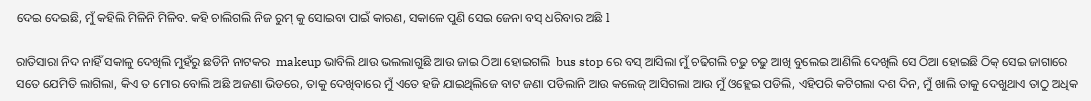ଦେଇ ଦେଇଛି, ମୁଁ କହିଲି ମିଳିନି ମିଳିବ. କହି ଚାଲିଗଲି ନିଜ ରୁମ୍ କୁ ସୋଇବା ପାଇଁ କାରଣ, ସକାଳେ ପୁଣି ସେଇ ଜେନା ବସ୍ ଧରିବାର ଅଛି l

ରାତିସାରା ନିଦ ନାହିଁ ସକାଳୁ ଦେଖିଲି ମୁହଁରୁ ଛଡିନି ନାଟକର  makeup ଭାବିଲି ଥାଉ ଭଲଲାଗୁଛି ଆଉ ଜାଇ ଠିଆ ହୋଇଗଲି  bus stop ରେ ବସ୍ ଆସିଲା ମୁଁ ଚଢିଗଲି ଚଢୁ ଚଢୁ ଆଖି ବୁଲେଇ ଆଣିଲି ଦେଖିଲି ସେ ଠିଆ ହୋଇଛି ଠିକ୍ ସେଇ ଜାଗାରେ ସତେ ଯେମିତି ଲାଗିଲା, କିଏ ତ ମୋର ବୋଲି ଅଛି ଅଜଣା ଭିଡରେ, ତାକୁ ଦେଖିବାରେ ମୁଁ ଏତେ ହଜି ଯାଇଥିଲିଜେ ବାଟ ଜଣା ପଡିଲାନି ଆଉ କଲେଜ୍ ଆସିଗଲା ଆଉ ମୁଁ ଓହ୍ଲେଇ ପଡିଲି, ଏହିପରି କଟିଗଲା ଦଶ ଦିନ, ମୁଁ ଖାଲି ତାକୁ ଦେଖୁଥାଏ ତାଠୁ ଅଧିକ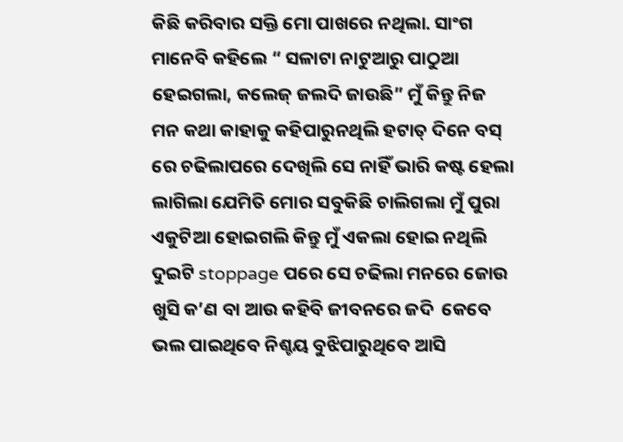କିଛି କରିବାର ସକ୍ତି ମୋ ପାଖରେ ନଥିଲା. ସାଂଗ ମାନେବି କହିଲେ “ ସଳାଟା ନାଟୁଆରୁ ପାଠୁଆ ହେଇଗଲା, କଲେଜ୍ ଜଲଦି ଜାଉଛି” ମୁଁ କିନ୍ତୁ ନିଜ ମନ କଥା କାହାକୁ କହିପାରୁନଥିଲି ହଟାତ୍ ଦିନେ ବସ୍ ରେ ଚଢିଲାପରେ ଦେଖିଲି ସେ ନାହିଁ ଭାରି କଷ୍ଟ ହେଲା ଲାଗିଲା ଯେମିତି ମୋର ସବୁକିଛି ଚାଲିଗଲା ମୁଁ ପୁରା ଏକୁଟିଆ ହୋଇଗଲି କିନ୍ତୁ ମୁଁ ଏକଲା ହୋଇ ନଥିଲି ଦୁଇଟି stoppage ପରେ ସେ ଚଢିଲା ମନରେ ଜୋଉ ଖୁସି କ’ଣ ବା ଆଉ କହିବି ଜୀବନରେ ଜଦି  କେବେ ଭଲ ପାଇଥିବେ ନିଶ୍ଚୟ ବୁଝିପାରୁଥିବେ ଆସି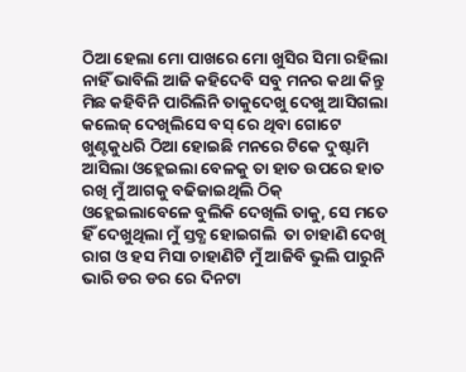ଠିଆ ହେଲା ମୋ ପାଖରେ ମୋ ଖୁସିର ସିମା ରହିଲା ନାହିଁ ଭାବିଲି ଆଜି କହିଦେବି ସବୁ ମନର କଥା କିନ୍ତୁ ମିଛ କହିବିନି ପାରିଲିନି ତାକୁଦେଖୁ ଦେଖୁ ଆସିଗଲା କଲେଜ୍ ଦେଖିଲିସେ ବସ୍ ରେ ଥିବା ଗୋଟେ ଖୁଣ୍ଟକୁଧରି ଠିଆ ହୋଇଛି ମନରେ ଟିକେ ଦୁଷ୍ଟାମି ଆସିଲା ଓହ୍ଲେଇଲା ବେଳକୁ ତା ହାତ ଉପରେ ହାତ ରଖି ମୁଁ ଆଗକୁ ବଢିଜାଇଥିଲି ଠିକ୍ ଓହ୍ଲେଇଲାବେଳେ ବୁଲିକି ଦେଖିଲି ତାକୁ, ସେ ମତେ ହିଁ ଦେଖୁଥିଲା ମୁଁ ସ୍ତବ୍ଧ ହୋଇଗଲି  ତା ଚାହାଣି ଦେଖି ରାଗ ଓ ହସ ମିସା ଚାହାଣିଟି ମୁଁ ଆଜିବି ଭୁଲି ପାରୁନି ଭାରି ଡର ଡର ରେ ଦିନଟା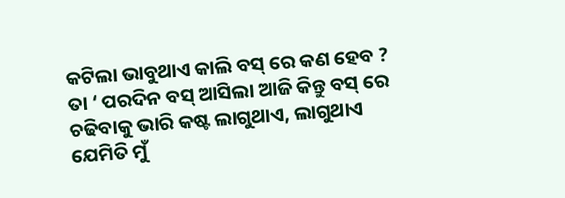କଟିଲା ଭାବୁଥାଏ କାଲି ବସ୍ ରେ କଣ ହେବ ? ତା ‘ ପରଦିନ ବସ୍ ଆସିଲା ଆଜି କିନ୍ତୁ ବସ୍ ରେ ଚଢିବାକୁ ଭାରି କଷ୍ଟ ଲାଗୁଥାଏ, ଲାଗୁଥାଏ ଯେମିତି ମୁଁ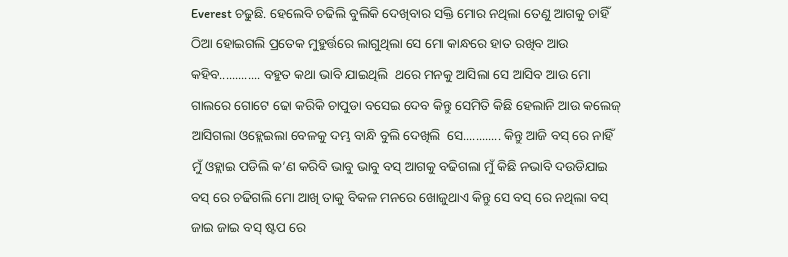Everest ଚଢୁଛି. ହେଲେବି ଚଢିଲି ବୁଲିକି ଦେଖିବାର ସକ୍ତି ମୋର ନଥିଲା ତେଣୁ ଆଗକୁ ଚାହିଁ ଠିଆ ହୋଇଗଲି ପ୍ରତେକ ମୁହୁର୍ତ୍ତରେ ଲାଗୁଥିଲା ସେ ମୋ କାନ୍ଧରେ ହାତ ରଖିବ ଆଉ କହିବ............. ବହୁତ କଥା ଭାବି ଯାଇଥିଲି  ଥରେ ମନକୁ ଆସିଲା ସେ ଆସିବ ଆଉ ମୋ ଗାଲରେ ଗୋଟେ ଢୋ କରିକି ଚାପୁଡା ବସେଇ ଦେବ କିନ୍ତୁ ସେମିତି କିଛି ହେଲାନି ଆଉ କଲେଜ୍ ଆସିଗଲା ଓହ୍ଲେଇଲା ବେଳକୁ ଦମ୍ଭ ବାନ୍ଧି ବୁଲି ଦେଖିଲି  ସେ............ କିନ୍ତୁ ଆଜି ବସ୍ ରେ ନାହିଁ  ମୁଁ ଓହ୍ଲାଇ ପଡିଲି କ’ଣ କରିବି ଭାବୁ ଭାବୁ ବସ୍ ଆଗକୁ ବଢିଗଲା ମୁଁ କିଛି ନଭାବି ଦଉଡିଯାଇ ବସ୍ ରେ ଚଢିଗଲି ମୋ ଆଖି ତାକୁ ବିକଳ ମନରେ ଖୋଜୁଥାଏ କିନ୍ତୁ ସେ ବସ୍ ରେ ନଥିଲା ବସ୍ ଜାଇ ଜାଇ ବସ୍ ଷ୍ଟପ ରେ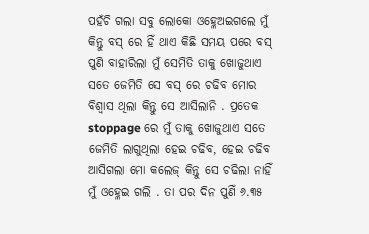ପହଁଚି ଗଲା ସବୁ ଲୋକୋ ଓହ୍ଳେଅଇଗଲେ ମୁଁ କିନ୍ତୁ ବସ୍ ରେ ହିଁ ଥାଏ କିଛି ସମୟ ପରେ ବସ୍ ପୁଣି ବାହାରିଲା ମୁଁ ସେମିତି ତାକୁ ଖୋଜୁଥାଏ ସତେ ଜେମିତି ସେ ବସ୍ ରେ ଚଢିବ ମୋର ବିଶ୍ୱାସ ଥିଲା କିନ୍ତୁ ସେ ଆସିଲାନି . ପ୍ରତେକ stoppage ରେ ମୁଁ ତାକୁ ଖୋଜୁଥାଏ ସତେ ଜେମିତି ଲାଗୁଥିଲା ହେଇ ଚଢିବ, ହେଇ ଚଢିବ ଆସିଗଲା ମୋ କଲେଜ୍ କିନ୍ତୁ ସେ ଚଢିଲା ନାହିଁ ମୁଁ ଓହ୍ଳେଇ ଗଲି . ତା ପର ଦିନ ପୁଣିଁ ୬.୩୫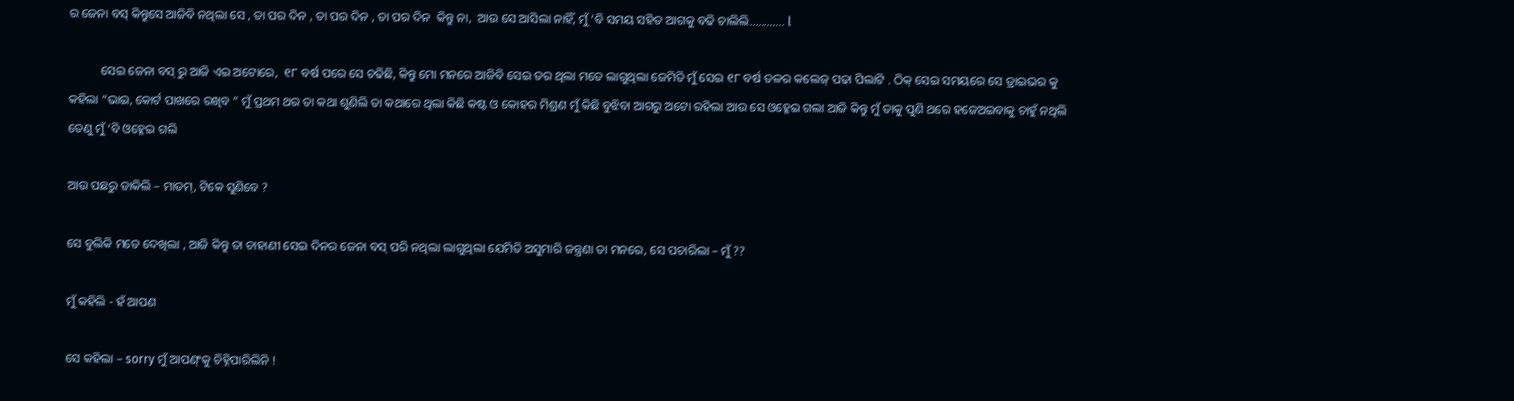ର ଜେନା ବସ୍ କିନ୍ତୁସେ ଆଜିବି ନଥିଲା ସେ , ତା ପର ଦିନ , ତା ପର ଦିନ , ତା ପର ଦିନ  କିନ୍ତୁ ନା,  ଆଉ ସେ ଆସିଲା ନାହିଁ, ମୁଁ ‘ବି ସମୟ ସହିତ ଆଗକୁ ବଢି ଚାଲିଲି............ l

          ସେଇ ଜେନା ବସ୍ ରୁ ଆଜି ଏଇ ଅଟୋରେ,  ୧୮ ବର୍ଷ ପରେ ସେ ଚଢିଛି, କିନ୍ତୁ ମୋ ମନରେ ଆଜିବି ସେଇ ଡର ଥିଲା ମତେ ଲାଗୁଥିଲା ଜେମିତି ମୁଁ ସେଇ ୧୮ ବର୍ଷ ତଳର କଲେଜ୍ ପଢା ପିଲାଟି . ଠିକ୍ ସେଇ ସମୟରେ ସେ ଡ୍ରାଇଭର କୁ କହିଲା “ଭାଇ, କୋର୍ଟ ପାଖରେ ରଖିବ “ ମୁଁ ପ୍ରଥମ ଥର ତା କଥା ଶୁଣିଲି ତା କଥାରେ ଥିଲା କିଛି କଷ୍ଟ ଓ କୋହର ମିଶ୍ରଣ ମୁଁ କିଛି ବୁଝିବା ଆଗରୁ ଅଟୋ ରହିଲା ଆଉ ସେ ଓହ୍ଳେଇ ଗଲା ଆଜି କିନ୍ତୁ ମୁଁ ତାକୁ ପୁଣି ଥରେ ହଜେଅଇବାକୁ ଚାହୁଁ ନଥିଲି ତେଣୁ ମୁଁ ‘ବି ଓହ୍ଳେଇ ଗଲି

ଆଉ ପଛରୁ ଡାକିଲି – ମାଡମ୍, ଟିକେ ସୁଣିବେ ?

ସେ ବୁଲିକି ମତେ ଦେଖିଲା , ଆଜି କିନ୍ତୁ ତା ଚାହାଣୀ ସେଇ ଦିନର ଜେନା ବସ୍ ପରି ନଥିଲା ଲାଗୁଥିଲା ଯେମିତି ଅସୁମାରି ଜନ୍ତ୍ରଣା ତା ମନରେ, ସେ ପଚାରିଲା – ମୁଁ ??

ମୁଁ କହିଲି - ହଁ ଆପଣ

ସେ କହିଲା – sorry ମୁଁ ଆପଣ୍ଂକୁ ଚିହ୍ନିପାରିଲିନି !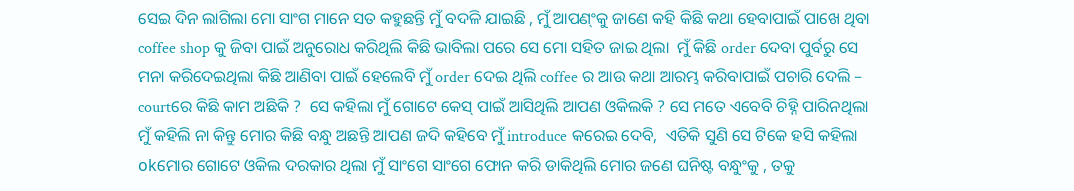ସେଇ ଦିନ ଲାଗିଲା ମୋ ସାଂଗ ମାନେ ସତ କହୁଛନ୍ତି ମୁଁ ବଦଳି ଯାଇଛି , ମୁଁ ଆପଣ୍ଂକୁ ଜାଣେ କହି କିଛି କଥା ହେବାପାଇଁ ପାଖେ ଥିବା coffee shop କୁ ଜିବା ପାଇଁ ଅନୁରୋଧ କରିଥିଲି କିଛି ଭାବିଲା ପରେ ସେ ମୋ ସହିତ ଜାଇ ଥିଲା  ମୁଁ କିଛି order ଦେବା ପୁର୍ବରୁ ସେ ମନା କରିଦେଇଥିଲା କିଛି ଆଣିବା ପାଇଁ ହେଲେବି ମୁଁ order ଦେଇ ଥିଲି coffee ର ଆଉ କଥା ଆରମ୍ଭ କରିବାପାଇଁ ପଚାରି ଦେଲି – courtରେ କିଛି କାମ ଅଛିକି ?  ସେ କହିଲା ମୁଁ ଗୋଟେ କେସ୍ ପାଇଁ ଆସିଥିଲି ଆପଣ ଓକିଲକି ? ସେ ମତେ ଏବେବି ଚିହ୍ନି ପାରିନଥିଲା ମୁଁ କହିଲି ନା କିନ୍ତୁ ମୋର କିଛି ବନ୍ଧୁ ଅଛନ୍ତି ଆପଣ ଜଦି କହିବେ ମୁଁ introduce କରେଇ ଦେବି,  ଏତିକି ସୁଣି ସେ ଟିକେ ହସି କହିଲା okମୋର ଗୋଟେ ଓକିଲ ଦରକାର ଥିଲା ମୁଁ ସାଂଗେ ସାଂଗେ ଫୋନ କରି ଡାକିଥିଲି ମୋର ଜଣେ ଘନିଷ୍ଟ ବନ୍ଧୁଂକୁ , ତକୁ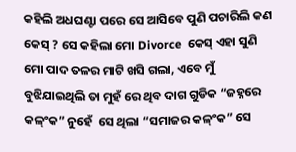କହିଲି ଅଧଘଣ୍ଟା ପରେ ସେ ଆସିବେ ପୁଣି ପଚାରିଲି କଣ କେସ୍ ? ସେ କହିଲା ମୋ Divorce  କେସ୍ ଏହା ସୁଣି ମୋ ପାଦ ତଳର ମାଟି ଖସି ଗଲା, ଏବେ ମୁଁ ବୁଝିଯାଇଥିଲି ତା ମୁହଁ ରେ ଥିବ ଦାଗ ଗୁଡିକ “ଜହ୍ନରେ କଳ୍ଂକ” ନୁହେଁ  ସେ ଥିଲା “ସମାଜର କଳ୍ଂକ” ସେ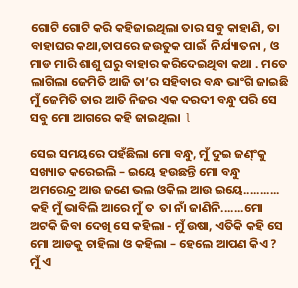ଗୋଟି ଗୋଟି କରି କହିଜାଇଥିଲା ତାର ସବୁ କାହାଣି, ତା ବାହାଘର କଥା,ତାପରେ ଜଉତୁକ ପାଇଁ  ନିର୍ଯ୍ୟାତନା , ଓ ମାଡ ମାରି ଶାଶୁ ଘରୁ ବାହାର କରିଦେଇଥିବା କଥା . ମତେ ଲାଗିଲା ଜେମିତି ଆଜି ତା’ର ସହିବାର ବନ୍ଧ ଭାଂଗି ଜାଇଛି  ମୁଁ ଜେମିତି ତାର ଆତି ନିଜର ଏକ ଦରଦୀ ବନ୍ଧୁ ପରି ସେ ସବୁ ମୋ ଆଗରେ କହି ଜାଇଥିଲା  l

ସେଇ ସମୟରେ ପହଁଛିଲା ମୋ ବନ୍ଧୁ, ମୁଁ ଦୁଇ ଜଣ୍ଂକୁ ସଖ୍ୟାତ କରେଇଲି – ଇୟେ ହଉଛନ୍ତି ମୋ ବନ୍ଧୁ ଅମରେନ୍ଦ୍ର ଆଉ ଜଣେ ଭଲ ଓକିଲ ଆଉ ଇୟେ........... କହି ମୁଁ ଭାବିଲି ଆରେ ମୁଁ ତ  ତା ନାଁ ଜାଣିନି.......ମୋ ଅଟକି ଜିବା ଦେଖି ସେ କହିଲା - ମୁଁ ଉଷା, ଏତିକି କହି ସେ ମୋ ଆଡକୁ ଚାହିଲା ଓ କହିଲା – ହେଲେ ଆପଣ କିଏ ? ମୁଁ ଏ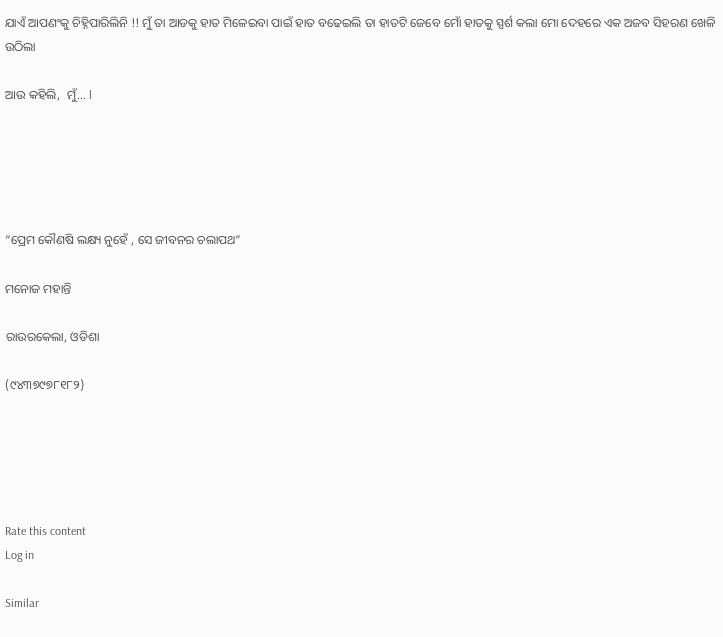ଯାଏଁ ଆପଣଂକୁ ଚିହ୍ନିପାରିଲିନି !! ମୁଁ ତା ଆଡକୁ ହାତ ମିଳେଇବା ପାଇଁ ହାତ ବଢେଇଲି ତା ହାତଟି ଜେବେ ମୋଁ ହାତକୁ ସ୍ପର୍ଶ କଲା ମୋ ଦେହରେ ଏକ ଅଜବ ସିହରଣ ଖେଳି ଉଠିଲା

ଆଉ କହିଲି,  ମୁଁ... l





“ପ୍ରେମ କୌଣଷି ଲକ୍ଷ୍ୟ ନୁହେଁ , ସେ ଜୀବନର ଚଲାପଥ”

ମନୋଜ ମହାନ୍ତି

ରାଉରକେଲା, ଓଡିଶା

(୯୪୩୭୯୭୮୧୮୨)





Rate this content
Log in

Similar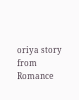oriya story from Romance